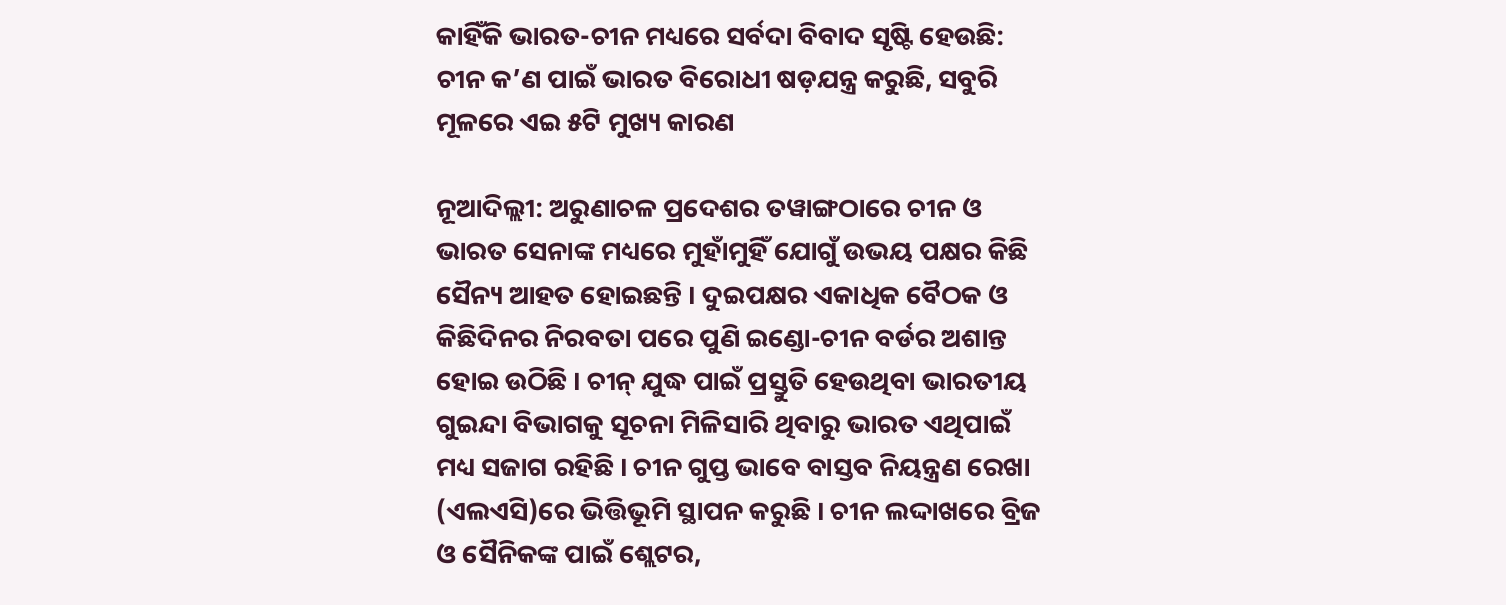କାହିଁକି ଭାରତ-ଚୀନ ମଧ୍ୟରେ ସର୍ବଦା ବିବାଦ ସୃଷ୍ଟି ହେଉଛି: ଚୀନ କ’ଣ ପାଇଁ ଭାରତ ବିରୋଧୀ ଷଡ଼ଯନ୍ତ୍ର କରୁଛି, ସବୁରି ମୂଳରେ ଏଇ ୫ଟି ମୁଖ୍ୟ କାରଣ

ନୂଆଦିଲ୍ଲୀ: ଅରୁଣାଚଳ ପ୍ରଦେଶର ତୱାଙ୍ଗଠାରେ ଚୀନ ଓ ଭାରତ ସେନାଙ୍କ ମଧ୍ୟରେ ମୁହାଁମୁହିଁ ଯୋଗୁଁ ଉଭୟ ପକ୍ଷର କିଛି ସୈନ୍ୟ ଆହତ ହୋଇଛନ୍ତି । ଦୁଇପକ୍ଷର ଏକାଧିକ ବୈଠକ ଓ କିଛିଦିନର ନିରବତା ପରେ ପୁଣି ଇଣ୍ଡୋ-ଚୀନ ବର୍ଡର ଅଶାନ୍ତ ହୋଇ ଉଠିଛି । ଚୀନ୍ ଯୁଦ୍ଧ ପାଇଁ ପ୍ରସ୍ତୁତି ହେଉଥିବା ଭାରତୀୟ ଗୁଇନ୍ଦା ବିଭାଗକୁ ସୂଚନା ମିଳିସାରି ଥିବାରୁ ଭାରତ ଏଥିପାଇଁ ମଧ୍ୟ ସଜାଗ ରହିଛି । ଚୀନ ଗୁପ୍ତ ଭାବେ ବାସ୍ତବ ନିୟନ୍ତ୍ରଣ ରେଖା (ଏଲଏସି)ରେ ଭିତ୍ତିଭୂମି ସ୍ଥାପନ କରୁଛି । ଚୀନ ଲଦ୍ଦାଖରେ ବ୍ରିଜ ଓ ସୈନିକଙ୍କ ପାଇଁ ଶ୍ଲେଟର,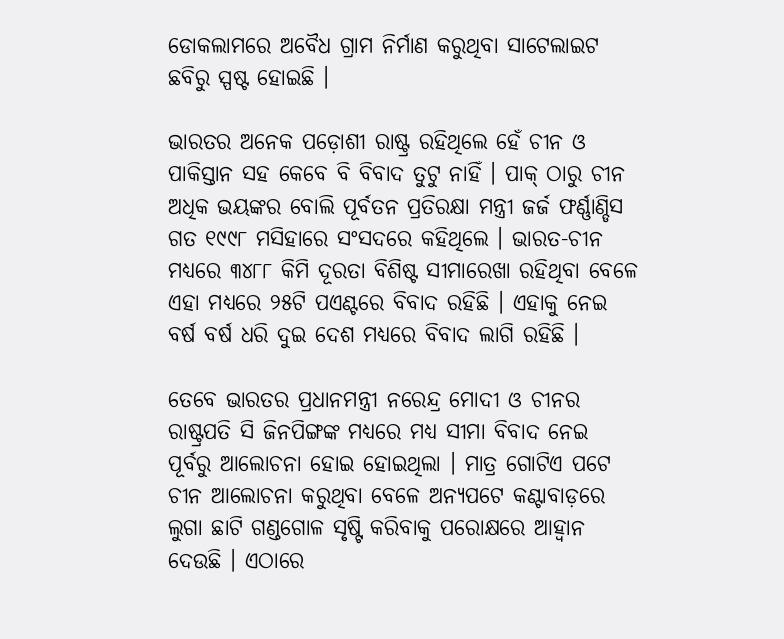ଡୋକଲାମରେ ଅବୈଧ ଗ୍ରାମ ନିର୍ମାଣ କରୁଥିବା ସାଟେଲାଇଟ ଛବିରୁ ସ୍ପଷ୍ଟ ହୋଇଛି ।

ଭାରତର ଅନେକ ପଡ଼ୋଶୀ ରାଷ୍ଟ୍ର ରହିଥିଲେ ହେଁ ଚୀନ ଓ ପାକିସ୍ତାନ ସହ କେବେ ବି ବିବାଦ ତୁଟୁ ନାହିଁ । ପାକ୍ ଠାରୁ ଚୀନ ଅଧିକ ଭୟଙ୍କର ବୋଲି ପୂର୍ବତନ ପ୍ରତିରକ୍ଷା ମନ୍ତ୍ରୀ ଜର୍ଜ ଫର୍ଣ୍ଣାଣ୍ଡିସ ଗତ ୧୯୯୮ ମସିହାରେ ସଂସଦରେ କହିଥିଲେ । ଭାରତ-ଚୀନ ମଧ୍ୟରେ ୩୪୮୮ କିମି ଦୂରତା ବିଶିଷ୍ଟ ସୀମାରେଖା ରହିଥିବା ବେଳେ ଏହା ମଧ୍ୟରେ ୨୫ଟି ପଏଣ୍ଟରେ ବିବାଦ ରହିଛି । ଏହାକୁ ନେଇ ବର୍ଷ ବର୍ଷ ଧରି ଦୁଇ ଦେଶ ମଧ୍ୟରେ ବିବାଦ ଲାଗି ରହିଛି ।

ତେବେ ଭାରତର ପ୍ରଧାନମନ୍ତ୍ରୀ ନରେନ୍ଦ୍ର ମୋଦୀ ଓ ଚୀନର ରାଷ୍ଟ୍ରପତି ସି ଜିନପିଙ୍ଗଙ୍କ ମଧ୍ୟରେ ମଧ୍ୟ ସୀମା ବିବାଦ ନେଇ ପୂର୍ବରୁ ଆଲୋଚନା ହୋଇ ହୋଇଥିଲା । ମାତ୍ର ଗୋଟିଏ ପଟେ ଚୀନ ଆଲୋଚନା କରୁଥିବା ବେଳେ ଅନ୍ୟପଟେ କଣ୍ଟାବାଡ଼ରେ ଲୁଗା ଛାଟି ଗଣ୍ଡଗୋଳ ସୃଷ୍ଟି କରିବାକୁ ପରୋକ୍ଷରେ ଆହ୍ୱାନ ଦେଉଛି । ଏଠାରେ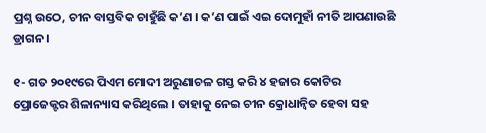ପ୍ରଶ୍ନ ଉଠେ, ଚୀନ ବାସ୍ତବିକ ଚାହୁଁଛି କ’ଣ । କ’ଣ ପାଇଁ ଏଇ ଦୋମୁହାଁ ନୀତି ଆପଣାଉଛି ଡ୍ରାଗନ ।

୧- ଗତ ୨୦୧୯ରେ ପିଏମ ମୋଦୀ ଅରୁଣାଚଳ ଗସ୍ତ କରି ୪ ହଜାର କୋଟିର ପ୍ରୋଜେକ୍ଟର ଶିଳାନ୍ୟାସ କରିଥିଲେ । ତାହାକୁ ନେଇ ଚୀନ କ୍ରୋଧାନ୍ୱିତ ହେବା ସହ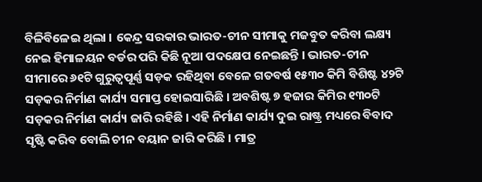ବିଳିବିଳେଇ ଥିଲା । କେନ୍ଦ୍ର ସରକାର ଭାରତ-ଚୀନ ସୀମାକୁ ମଜବୁତ କରିବା ଲକ୍ଷ୍ୟ ନେଇ ହିମାଳୟନ ବର୍ଡର ପରି କିଛି ନୂଆ ପଦକ୍ଷେପ ନେଇଛନ୍ତି । ଭାରତ-ଚୀନ ସୀମାରେ ୬୧ଟି ଗୁରୁତ୍ୱପୂର୍ଣ୍ଣ ସଡ଼କ ରହିଥିବା ବେଳେ ଗତବର୍ଷ ୧୫୩୦ କିମି ବିଶିଷ୍ଟ ୪୨ଟି ସଡ଼କର ନିର୍ମାଣ କାର୍ଯ୍ୟ ସମାପ୍ତ ହୋଇସାରିଛି । ଅବଶିଷ୍ଟ ୭ ହଜାର କିମିର ୧୩୦ଟି ସଡ଼କର ନିର୍ମାଣ କାର୍ଯ୍ୟ ଜାରି ରହିଛି । ଏହି ନିର୍ମାଣ କାର୍ଯ୍ୟ ଦୁଇ ରାଷ୍ଟ୍ର ମଧ୍ୟରେ ବିବାଦ ସୃଷ୍ଟି କରିବ ବୋଲି ଚୀନ ବୟାନ ଜାରି କରିଛି । ମାତ୍ର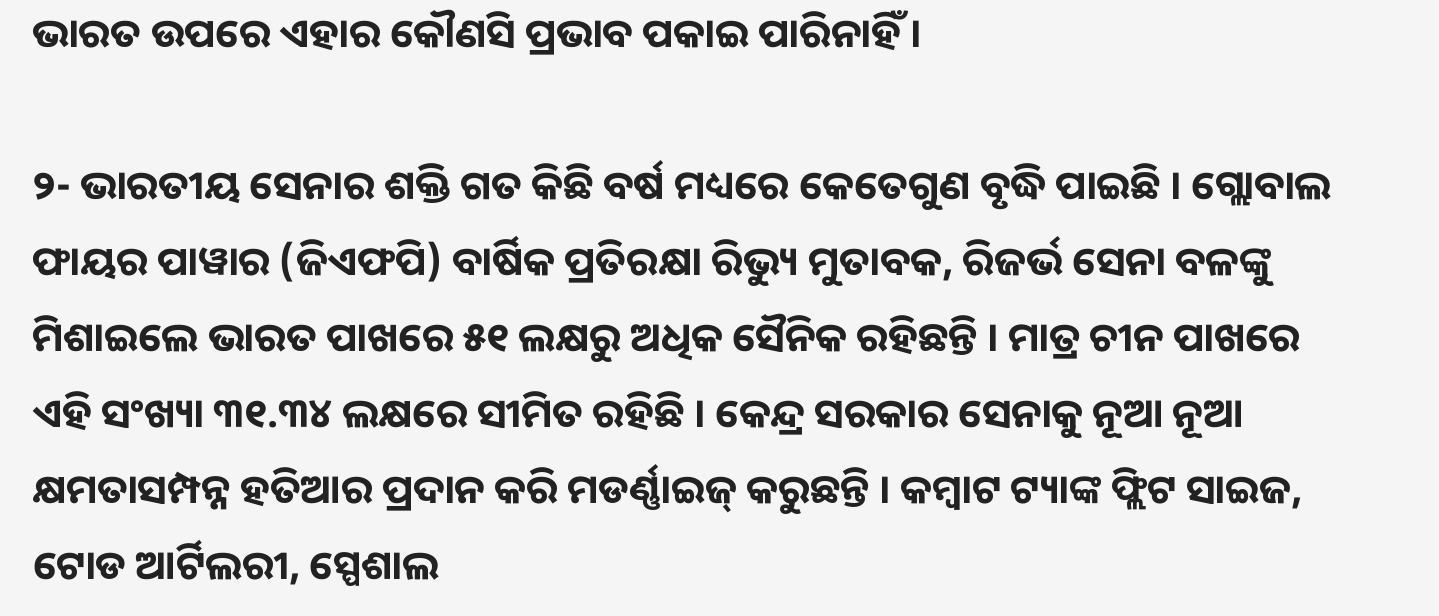ଭାରତ ଉପରେ ଏହାର କୌଣସି ପ୍ରଭାବ ପକାଇ ପାରିନାହିଁ ।

୨- ଭାରତୀୟ ସେନାର ଶକ୍ତି ଗତ କିଛି ବର୍ଷ ମଧ୍ୟରେ କେତେଗୁଣ ବୃଦ୍ଧି ପାଇଛି । ଗ୍ଲୋବାଲ ଫାୟର ପାୱାର (ଜିଏଫପି) ବାର୍ଷିକ ପ୍ରତିରକ୍ଷା ରିଭ୍ୟୁ ମୁତାବକ, ରିଜର୍ଭ ସେନା ବଳଙ୍କୁ ମିଶାଇଲେ ଭାରତ ପାଖରେ ୫୧ ଲକ୍ଷରୁ ଅଧିକ ସୈନିକ ରହିଛନ୍ତି । ମାତ୍ର ଚୀନ ପାଖରେ ଏହି ସଂଖ୍ୟା ୩୧.୩୪ ଲକ୍ଷରେ ସୀମିତ ରହିଛି । କେନ୍ଦ୍ର ସରକାର ସେନାକୁ ନୂଆ ନୂଆ କ୍ଷମତାସମ୍ପନ୍ନ ହତିଆର ପ୍ରଦାନ କରି ମଡର୍ଣ୍ଣାଇଜ୍ କରୁଛନ୍ତି । କମ୍ବାଟ ଟ୍ୟାଙ୍କ ଫ୍ଲିଟ ସାଇଜ, ଟୋଡ ଆର୍ଟିଲରୀ, ସ୍ପେଶାଲ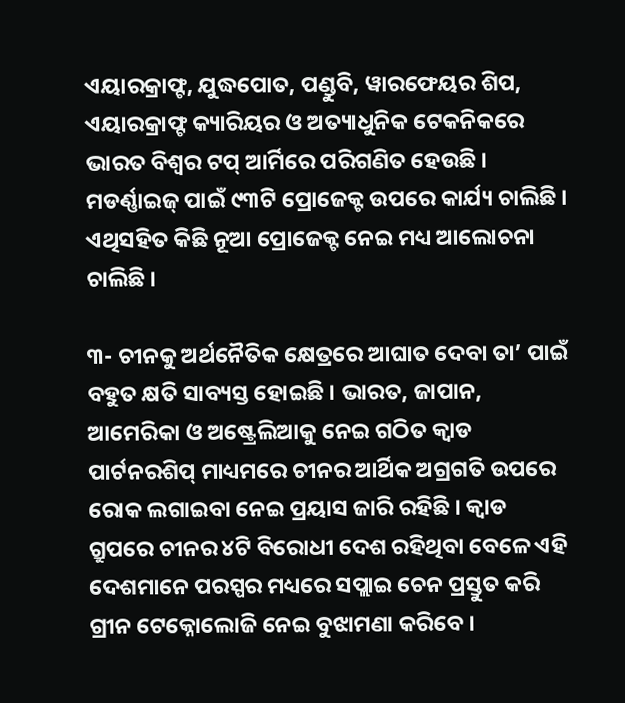ଏୟାରକ୍ରାଫ୍ଟ, ଯୁଦ୍ଧପୋତ, ପଣ୍ଡୁବି, ୱାରଫେୟର ଶିପ, ଏୟାରକ୍ରାଫ୍ଟ କ୍ୟାରିୟର ଓ ଅତ୍ୟାଧୁନିକ ଟେକନିକରେ ଭାରତ ବିଶ୍ୱର ଟପ୍ ଆର୍ମିରେ ପରିଗଣିତ ହେଉଛି । ମଡର୍ଣ୍ଣାଇଜ୍ ପାଇଁ ୯୩ଟି ପ୍ରୋଜେକ୍ଟ ଉପରେ କାର୍ଯ୍ୟ ଚାଲିଛି । ଏଥିସହିତ କିଛି ନୂଆ ପ୍ରୋଜେକ୍ଟ ନେଇ ମଧ୍ୟ ଆଲୋଚନା ଚାଲିଛି ।

୩- ଚୀନକୁ ଅର୍ଥନୈତିକ କ୍ଷେତ୍ରରେ ଆଘାତ ଦେବା ତା’ ପାଇଁ ବହୁତ କ୍ଷତି ସାବ୍ୟସ୍ତ ହୋଇଛି । ଭାରତ, ଜାପାନ, ଆମେରିକା ଓ ଅଷ୍ଟ୍ରେଲିଆକୁ ନେଇ ଗଠିତ କ୍ୱାଡ ପାର୍ଟନରଶିପ୍ ମାଧ୍ୟମରେ ଚୀନର ଆର୍ଥିକ ଅଗ୍ରଗତି ଉପରେ ରୋକ ଲଗାଇବା ନେଇ ପ୍ରୟାସ ଜାରି ରହିଛି । କ୍ୱାଡ ଗ୍ରୁପରେ ଚୀନର ୪ଟି ବିରୋଧୀ ଦେଶ ରହିଥିବା ବେଳେ ଏହି ଦେଶମାନେ ପରସ୍ପର ମଧ୍ୟରେ ସପ୍ଲାଇ ଚେନ ପ୍ରସ୍ତୁତ କରି ଗ୍ରୀନ ଟେକ୍ନୋଲୋଜି ନେଇ ବୁଝାମଣା କରିବେ ।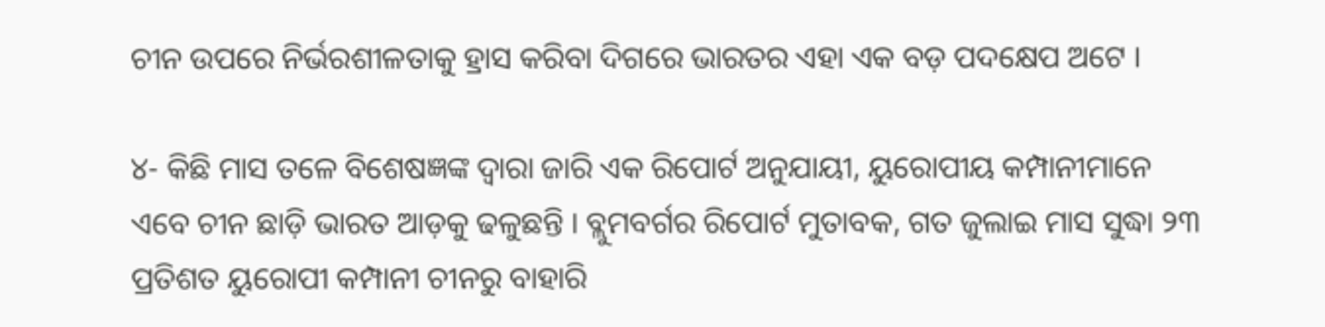ଚୀନ ଉପରେ ନିର୍ଭରଶୀଳତାକୁ ହ୍ରାସ କରିବା ଦିଗରେ ଭାରତର ଏହା ଏକ ବଡ଼ ପଦକ୍ଷେପ ଅଟେ ।

୪- କିଛି ମାସ ତଳେ ବିଶେଷଜ୍ଞଙ୍କ ଦ୍ୱାରା ଜାରି ଏକ ରିପୋର୍ଟ ଅନୁଯାୟୀ, ୟୁରୋପୀୟ କମ୍ପାନୀମାନେ ଏବେ ଚୀନ ଛାଡ଼ି ଭାରତ ଆଡ଼କୁ ଢଳୁଛନ୍ତି । ବ୍ଲୁମବର୍ଗର ରିପୋର୍ଟ ମୁତାବକ, ଗତ ଜୁଲାଇ ମାସ ସୁଦ୍ଧା ୨୩ ପ୍ରତିଶତ ୟୁରୋପୀ କମ୍ପାନୀ ଚୀନରୁ ବାହାରି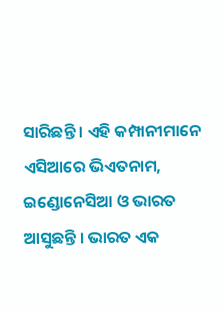ସାରିଛନ୍ତି । ଏହି କମ୍ପାନୀମାନେ ଏସିଆରେ ଭିଏତନାମ, ଇଣ୍ଡୋନେସିଆ ଓ ଭାରତ ଆସୁଛନ୍ତି । ଭାରତ ଏକ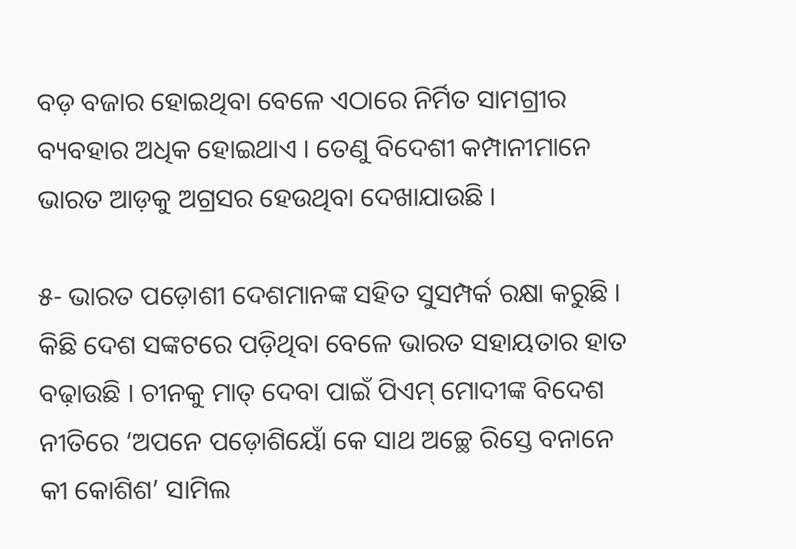ବଡ଼ ବଜାର ହୋଇଥିବା ବେଳେ ଏଠାରେ ନିର୍ମିତ ସାମଗ୍ରୀର ବ୍ୟବହାର ଅଧିକ ହୋଇଥାଏ । ତେଣୁ ବିଦେଶୀ କମ୍ପାନୀମାନେ ଭାରତ ଆଡ଼କୁ ଅଗ୍ରସର ହେଉଥିବା ଦେଖାଯାଉଛି ।

୫- ଭାରତ ପଡ଼ୋଶୀ ଦେଶମାନଙ୍କ ସହିତ ସୁସମ୍ପର୍କ ରକ୍ଷା କରୁଛି । କିଛି ଦେଶ ସଙ୍କଟରେ ପଡ଼ିଥିବା ବେଳେ ଭାରତ ସହାୟତାର ହାତ ବଢ଼ାଉଛି । ଚୀନକୁ ମାତ୍ ଦେବା ପାଇଁ ପିଏମ୍ ମୋଦୀଙ୍କ ବିଦେଶ ନୀତିରେ ‘ଅପନେ ପଡ଼ୋଶିୟୋଁ କେ ସାଥ ଅଚ୍ଛେ ରିସ୍ତେ ବନାନେ କୀ କୋଶିଶ’ ସାମିଲ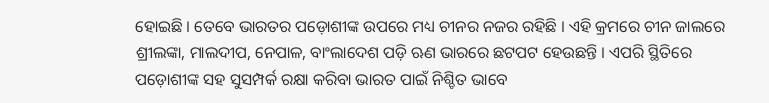ହୋଇଛି । ତେବେ ଭାରତର ପଡ଼ୋଶୀଙ୍କ ଉପରେ ମଧ୍ୟ ଚୀନର ନଜର ରହିଛି । ଏହି କ୍ରମରେ ଚୀନ ଜାଲରେ ଶ୍ରୀଲଙ୍କା, ମାଲଦୀପ, ନେପାଳ, ବାଂଲାଦେଶ ପଡ଼ି ଋଣ ଭାରରେ ଛଟପଟ ହେଉଛନ୍ତି । ଏପରି ସ୍ଥିତିରେ ପଡ଼ୋଶୀଙ୍କ ସହ ସୁସମ୍ପର୍କ ରକ୍ଷା କରିବା ଭାରତ ପାଇଁ ନିଶ୍ଚିତ ଭାବେ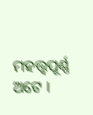ମହତ୍ତ୍ୱପୂର୍ଣ୍ଣ ଅଟେ ।